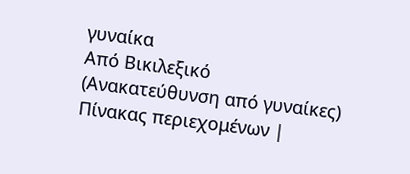γυναίκα
Από Βικιλεξικό
(Ανακατεύθυνση από γυναίκες)
Πίνακας περιεχομένων |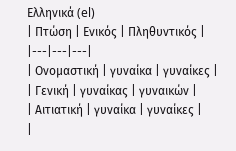Ελληνικά (el)
| Πτώση | Ενικός | Πληθυντικός |
|---|---|---|
| Ονομαστική | γυναίκα | γυναίκες |
| Γενική | γυναίκας | γυναικών |
| Αιτιατική | γυναίκα | γυναίκες |
|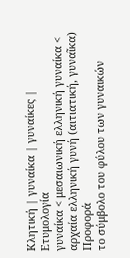Κλητική | γυναίκα | γυναίκες |
Ετυμολογία
γυναίκα < μεσαιωνική ελληνική γυναίκα < αρχαία ελληνική γυνή (αιτιατική, γυναῖκα)
Προφορά
το σύμβολο του φύλου των γυναικών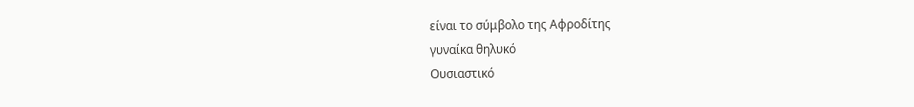είναι το σύμβολο της Αφροδίτης
γυναίκα θηλυκό
Ουσιαστικό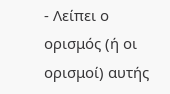- Λείπει ο ορισμός (ή οι ορισμοί) αυτής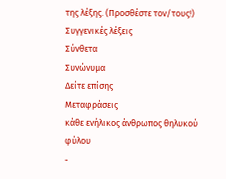της λέξης. (Προσθέστε τον/τους!)
Συγγενικές λέξεις
Σύνθετα
Συνώνυμα
Δείτε επίσης
Μεταφράσεις
κάθε ενήλικος άνθρωπος θηλυκού φύλου
-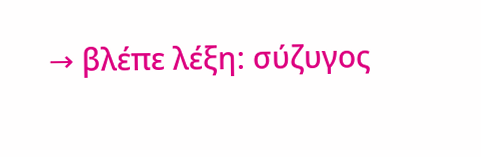→ βλέπε λέξη: σύζυγος